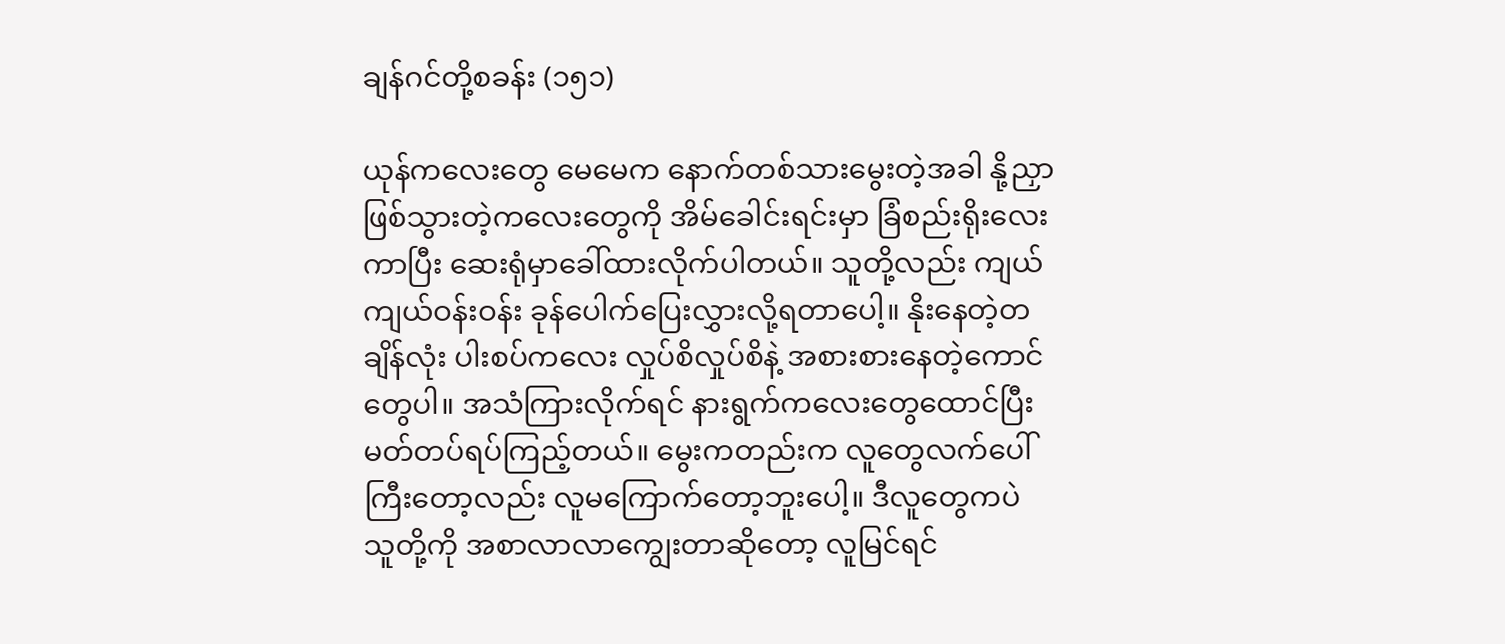ချန်ဂင်တို့စခန်း (၁၅၁)

ယုန်ကလေးတွေ မေမေက နောက်တစ်သားမွေးတဲ့အခါ နို့ညှာဖြစ်သွားတဲ့ကလေးတွေကို အိမ်ခေါင်းရင်းမှာ ခြံစည်းရိုးလေးကာပြီး ဆေးရုံမှာခေါ်ထားလိုက်ပါတယ်။ သူတို့လည်း ကျယ်ကျယ်ဝန်းဝန်း ခုန်ပေါက်ပြေးလွှားလို့ရတာပေါ့။ နိုးနေတဲ့တချိန်လုံး ပါးစပ်ကလေး လှုပ်စိလှုပ်စိနဲ့ အစားစားနေတဲ့ကောင်တွေပါ။ အသံကြားလိုက်ရင် နားရွက်ကလေးတွေထောင်ပြီး မတ်တပ်ရပ်ကြည့်တယ်။ မွေးကတည်းက လူတွေလက်ပေါ်ကြီးတော့လည်း လူမကြောက်တော့ဘူးပေါ့။ ဒီလူတွေကပဲ သူတို့ကို အစာလာလာကျွေးတာဆိုတော့ လူမြင်ရင်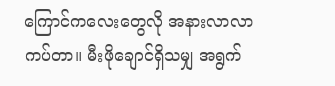ကြောင်ကလေးတွေလို အနားလာလာကပ်တာ။ မီးဖိုချောင်ရှိသမျှ အရွက်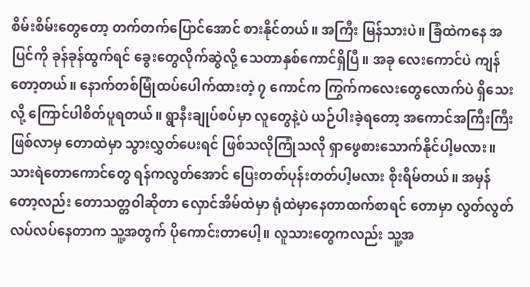စိမ်းစိမ်းတွေတော့ တက်တက်ပြောင်အောင် စားနိုင်တယ်။ အကြီး မြန်သားပဲ။ ခြံထဲကနေ အပြင်ကို ခုန်ခုန်ထွက်ရင် ခွေးတွေလိုက်ဆွဲလို့ သေတာနှစ်ကောင်ရှိပြီ။ အခု လေးကောင်ပဲ ကျန်တော့တယ်။ နောက်တစ်မြုံထပ်ပေါက်ထားတဲ့ ၇ ကောင်က ကြွက်ကလေးတွေလောက်ပဲ ရှိသေးလို့ ကြောင်ပါစိတ်ပူရတယ်။ ရွာနီးချုပ်စပ်မှာ လူတွေနဲ့ပဲ ယဉ်ပါးခဲ့ရတော့ အကောင်အကြီးကြီးဖြစ်လာမှ တောထဲမှာ သွားလွှတ်ပေးရင် ဖြစ်သလိုကြုံသလို ရှာဖွေစားသောက်နိုင်ပါ့မလား။ သားရဲတောကောင်တွေ ရန်ကလွတ်အောင် ပြေးတတ်ပုန်းတတ်ပါ့မလား စိုးရိမ်တယ်။ အမှန်တော့လည်း တောသတ္တဝါဆိုတာ လှောင်အိမ်ထဲမှာ ရုံထဲမှာနေတာထက်စာရင် တောမှာ လွတ်လွတ်လပ်လပ်နေတာက သူ့အတွက် ပိုကောင်းတာပေါ့။ လူသားတွေကလည်း သူ့အ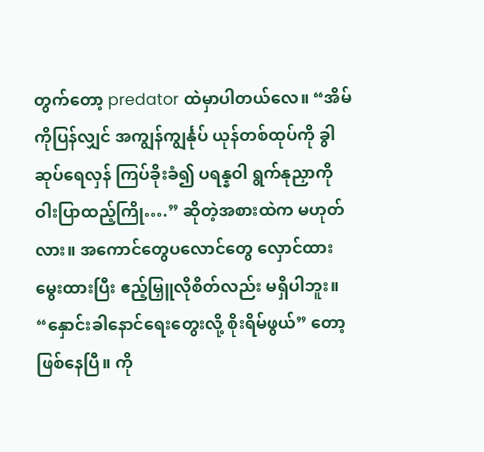တွက်တော့ predator ထဲမှာပါတယ်လေ။ “အိမ်ကိုပြန်လျှင် အကျွန်ကျွင်္နုပ် ယုန်တစ်ထုပ်ကို ခွါဆုပ်ရေလှန် ကြပ်ခိုးခံ၍ ပရန္နဝါ ရွက်နုညှာကို ဝါးပြာထည့်ကြို….” ဆိုတဲ့အစားထဲက မဟုတ်လား။ အကောင်တွေပလောင်တွေ လှောင်ထားမွေးထားပြီး ဧည့်မြှူလိုစိတ်လည်း မရှိပါဘူး။ “နှောင်းခါနောင်ရေးတွေးလို့ စိုးရိမ်ဖွယ်” တော့ ဖြစ်နေပြီ။ ကို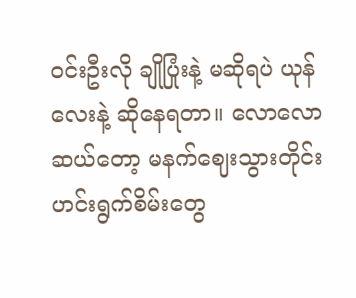ဝင်းဦးလို ချိုပြုံးနဲ့ မဆိုရပဲ ယုန်လေးနဲ့ ဆိုနေရတာ။ လောလောဆယ်တော့ မနက်ဈေးသွားတိုင်း ဟင်းရွက်စိမ်းတွေ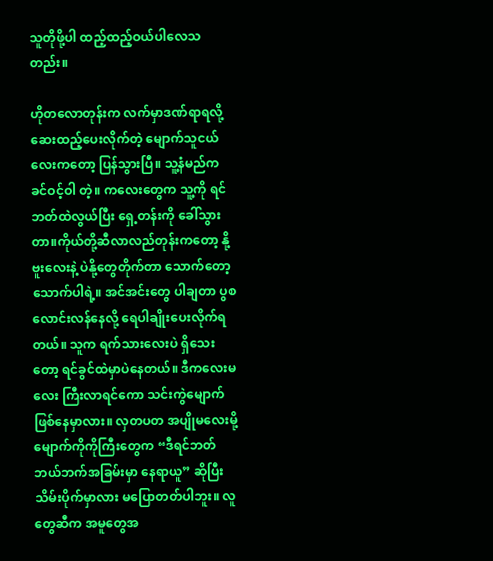သူတိုဖို့ပါ ထည့်ထည့်ဝယ်ပါလေသတည်း။

ဟိုတလောတုန်းက လက်မှာဒဏ်ရာရလို့ ဆေးထည့်ပေးလိုက်တဲ့ မျောက်သူငယ်လေးကတော့ ပြန်သွားပြီ။ သူ့နံမည်က ခင်ဝင့်ဝါ တဲ့။ ကလေးတွေက သူ့ကို ရင်ဘတ်ထဲလွယ်ပြီး ရှေ့တန်းကို ခေါ်သွားတာ။ကိုယ်တို့ဆီလာလည်တုန်းကတော့ နို့ဗူးလေးနဲ့ ပဲနို့တွေတိုက်တာ သောက်တော့သောက်ပါရဲ့။ အင်အင်းတွေ ပါချတာ ပွစလောင်းလန်နေလို့ ရေပါချိုးပေးလိုက်ရတယ်။ သူက ရက်သားလေးပဲ ရှိသေးတော့ ရင်ခွင်ထဲမှာပဲနေတယ်။ ဒီကလေးမလေး ကြီးလာရင်ကော သင်းကွဲမျောက် ဖြစ်နေမှာလား။ လှတပတ အပျိုမလေးမို့ မျောက်ကိုကိုကြီးတွေက “ဒီရင်ဘတ် ဘယ်ဘက်အခြမ်းမှာ နေရာယူ” ဆိုပြီး သိမ်းပိုက်မှာလား မပြောတတ်ပါဘူး။ လူတွေဆီက အမူတွေအ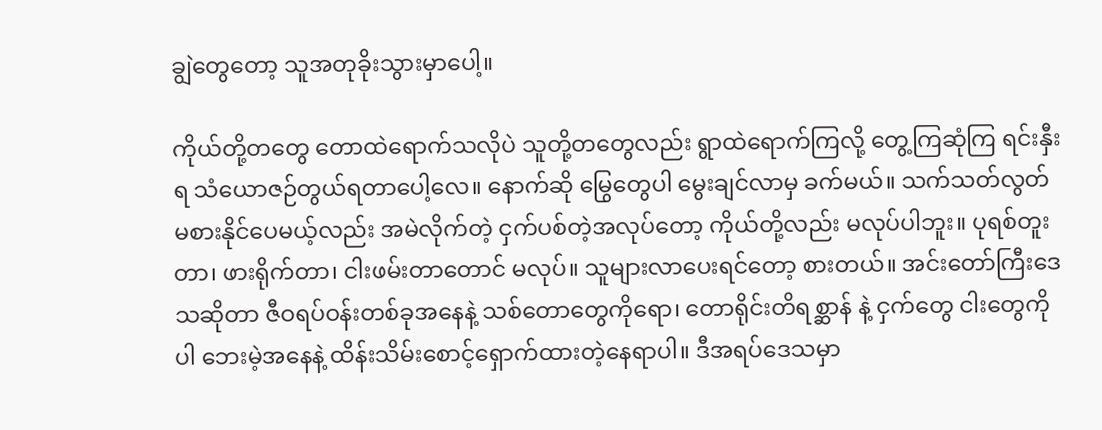ချွဲတွေတော့ သူအတုခိုးသွားမှာပေါ့။

ကိုယ်တို့တတွေ တောထဲရောက်သလိုပဲ သူတို့တတွေလည်း ရွာထဲရောက်ကြလို့ တွေ့ကြဆုံကြ ရင်းနှီးရ သံယောဇဉ်တွယ်ရတာပေါ့လေ။ နောက်ဆို မြွေတွေပါ မွေးချင်လာမှ ခက်မယ်။ သက်သတ်လွတ် မစားနိုင်ပေမယ့်လည်း အမဲလိုက်တဲ့ ငှက်ပစ်တဲ့အလုပ်တော့ ကိုယ်တို့လည်း မလုပ်ပါဘူး။ ပုရစ်တူးတာ၊ ဖားရိုက်တာ၊ ငါးဖမ်းတာတောင် မလုပ်။ သူများလာပေးရင်တော့ စားတယ်။ အင်းတော်ကြီးဒေသဆိုတာ ဇီဝရပ်ဝန်းတစ်ခုအနေနဲ့ သစ်တောတွေကိုရော၊ တောရိုင်းတိရစ္ဆာန် နဲ့ ငှက်တွေ ငါးတွေကိုပါ ဘေးမဲ့အနေနဲ့ ထိန်းသိမ်းစောင့်ရှောက်ထားတဲ့နေရာပါ။ ဒီအရပ်ဒေသမှာ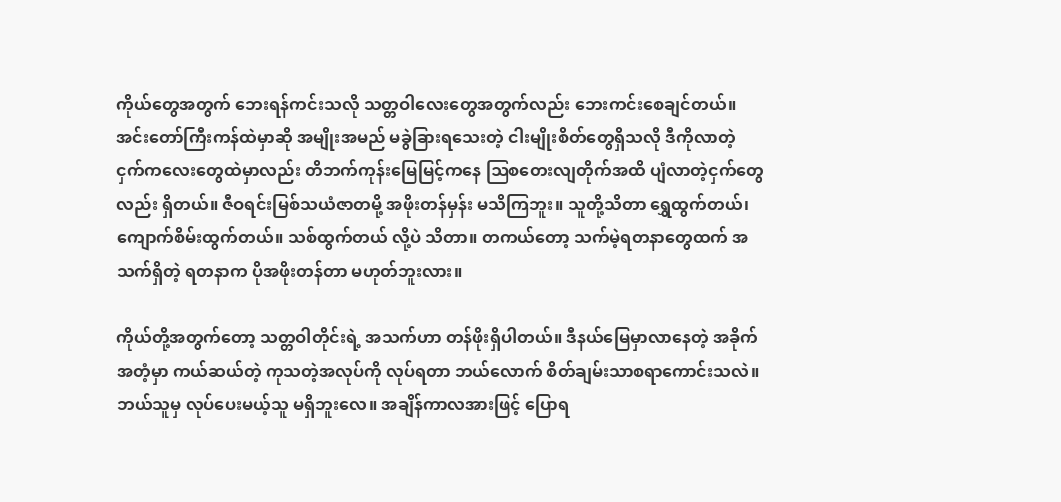ကိုယ်တွေအတွက် ဘေးရန်ကင်းသလို သတ္တဝါလေးတွေအတွက်လည်း ဘေးကင်းစေချင်တယ်။ အင်းတော်ကြီးကန်ထဲမှာဆို အမျိုးအမည် မခွဲခြားရသေးတဲ့ ငါးမျိုးစိတ်တွေရှိသလို ဒီကိုလာတဲ့ ငှက်ကလေးတွေထဲမှာလည်း တိဘက်ကုန်းမြေမြင့်ကနေ ဩစတေးလျတိုက်အထိ ပျံလာတဲ့ငှက်တွေလည်း ရှိတယ်။ ဇီဝရင်းမြစ်သယံဇာတမို့ အဖိုးတန်မှန်း မသိကြဘူး။ သူတို့သိတာ ရွှေထွက်တယ်၊ ကျောက်စိမ်းထွက်တယ်။ သစ်ထွက်တယ် လို့ပဲ သိတာ။ တကယ်တော့ သက်မဲ့ရတနာတွေထက် အသက်ရှိတဲ့ ရတနာက ပိုအဖိုးတန်တာ မဟုတ်ဘူးလား။

ကိုယ်တို့အတွက်တော့ သတ္တဝါတိုင်းရဲ့ အသက်ဟာ တန်ဖိုးရှိပါတယ်။ ဒီနယ်မြေမှာလာနေတဲ့ အခိုက်အတံ့မှာ ကယ်ဆယ်တဲ့ ကုသတဲ့အလုပ်ကို လုပ်ရတာ ဘယ်လောက် စိတ်ချမ်းသာစရာကောင်းသလဲ။ ဘယ်သူမှ လုပ်ပေးမယ့်သူ မရှိဘူးလေ။ အချိန်ကာလအားဖြင့် ပြောရ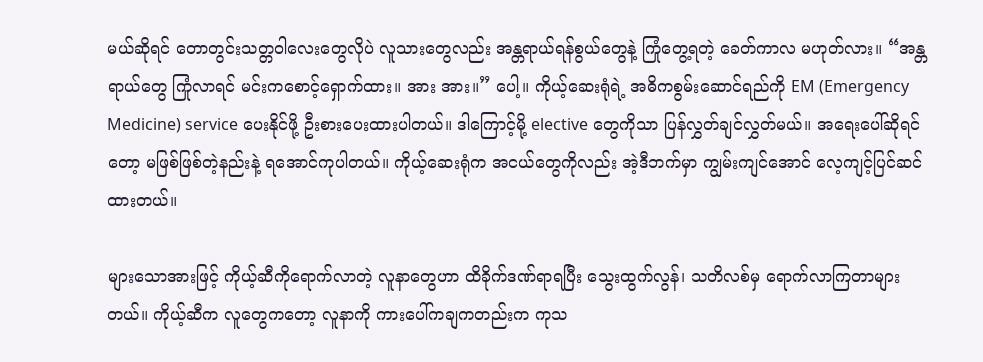မယ်ဆိုရင် တောတွင်းသတ္တဝါလေးတွေလိုပဲ လူသားတွေလည်း အန္တရာယ်ရန်စွယ်တွေနဲ့ ကြုံတွေ့ရတဲ့ ခေတ်ကာလ မဟုတ်လား။ “အန္တရာယ်တွေ ကြုံလာရင် မင်းကစောင့်ရှောက်ထား။ အား အား။” ပေါ့။ ကိုယ့်ဆေးရုံရဲ့ အဓိကစွမ်းဆောင်ရည်ကို EM (Emergency Medicine) service ပေးနိုင်ဖို့ ဦးစားပေးထားပါတယ်။ ဒါကြောင့်မို့ elective တွေကိုသာ ပြန်လွှတ်ချင်လွှတ်မယ်။ အရေးပေါ်ဆိုရင်တော့ မဖြစ်ဖြစ်တဲ့နည်းနဲ့ ရအောင်ကုပါတယ်။ ကိုယ့်ဆေးရုံက အငယ်တွေကိုလည်း အဲ့ဒီဘက်မှာ ကျွမ်းကျင်အောင် လေ့ကျင့်ပြင်ဆင်ထားတယ်။

များသောအားဖြင့် ကိုယ့်ဆီကိုရောက်လာတဲ့ လူနာတွေဟာ ထိခိုက်ဒဏ်ရာရပြီး သွေးထွက်လွန်၊ သတိလစ်မှ ရောက်လာကြတာများတယ်။ ကိုယ့်ဆီက လူတွေကတော့ လူနာကို ကားပေါ်ကချကတည်းက ကုသ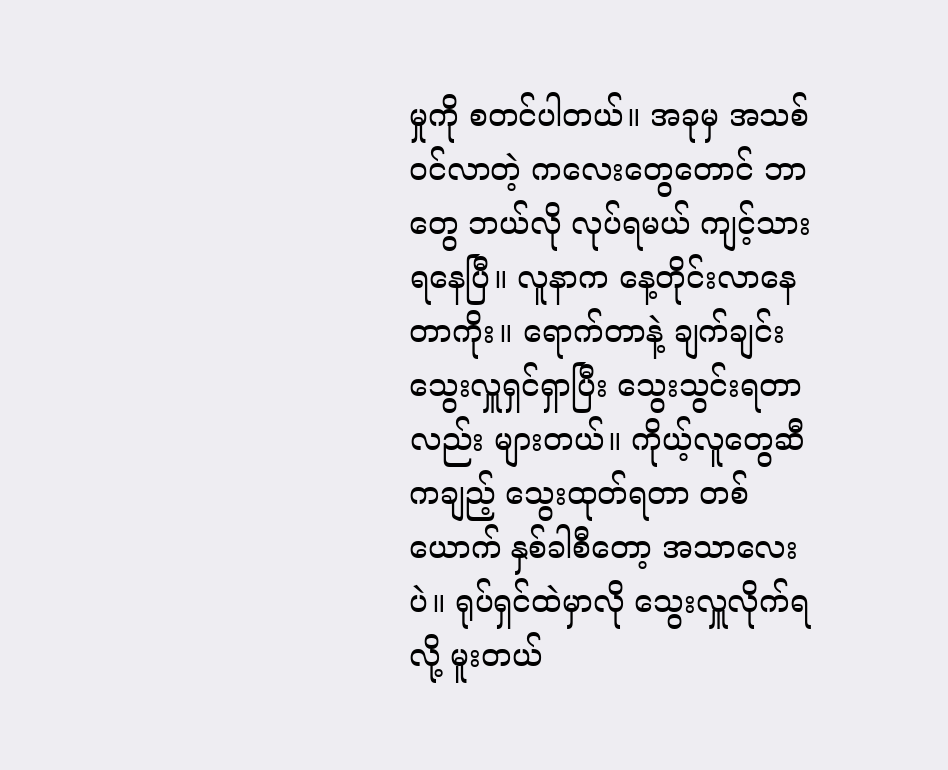မှုကို စတင်ပါတယ်။ အခုမှ အသစ်ဝင်လာတဲ့ ကလေးတွေတောင် ဘာတွေ ဘယ်လို လုပ်ရမယ် ကျင့်သားရနေပြီ။ လူနာက နေ့တိုင်းလာနေတာကိုး။ ရောက်တာနဲ့ ချက်ချင်း သွေးလှူရှင်ရှာပြီး သွေးသွင်းရတာလည်း များတယ်။ ကိုယ့်လူတွေဆီကချည့် သွေးထုတ်ရတာ တစ်ယောက် နှစ်ခါစီတော့ အသာလေးပဲ။ ရုပ်ရှင်ထဲမှာလို သွေးလှူလိုက်ရလို့ မူးတယ်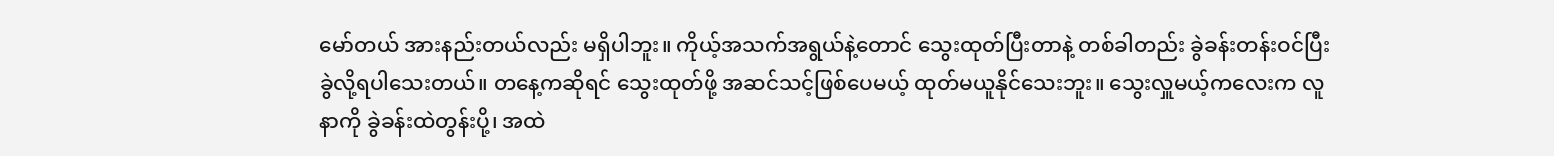မော်တယ် အားနည်းတယ်လည်း မရှိပါဘူး။ ကိုယ့်အသက်အရွယ်နဲ့တောင် သွေးထုတ်ပြီးတာနဲ့ တစ်ခါတည်း ခွဲခန်းတန်းဝင်ပြီး ခွဲလို့ရပါသေးတယ်။ တနေ့ကဆိုရင် သွေးထုတ်ဖို့ အဆင်သင့်ဖြစ်ပေမယ့် ထုတ်မယူနိုင်သေးဘူး။ သွေးလှူမယ့်ကလေးက လူနာကို ခွဲခန်းထဲတွန်းပို့၊ အထဲ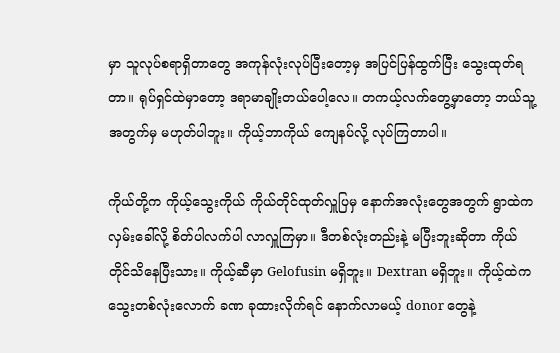မှာ သူလုပ်စရာရှိတာတွေ အကုန်လုံးလုပ်ပြီးတော့မှ အပြင်ပြန်ထွက်ပြီး သွေးထုတ်ရတာ။ ရုပ်ရှင်ထဲမှာတော့ ဒရာမာချိုးတယ်ပေါ့လေ။ တကယ့်လက်တွေ့မှာတော့ ဘယ်သူ့အတွက်မှ မဟုတ်ပါဘူး။ ကိုယ့်ဘာကိုယ် ကျေနပ်လို့ လုပ်ကြတာပါ။

ကိုယ်တို့က ကိုယ့်သွေးကိုယ် ကိုယ်တိုင်ထုတ်လှူပြမှ နောက်အလုံးတွေအတွက် ရွာထဲက လှမ်းခေါ်လို့ စိတ်ပါလက်ပါ လာလှူကြမှာ။ ဒီတစ်လုံးတည်းနဲ့ မပြီးဘူးဆိုတာ ကိုယ်တိုင်သိနေပြီးသား။ ကိုယ့်ဆီမှာ Gelofusin မရှိဘူး။ Dextran မရှိဘူး။ ကိုယ့်ထဲကသွေးတစ်လုံးလောက် ခဏ ခုထားလိုက်ရင် နောက်လာမယ့် donor တွေနဲ့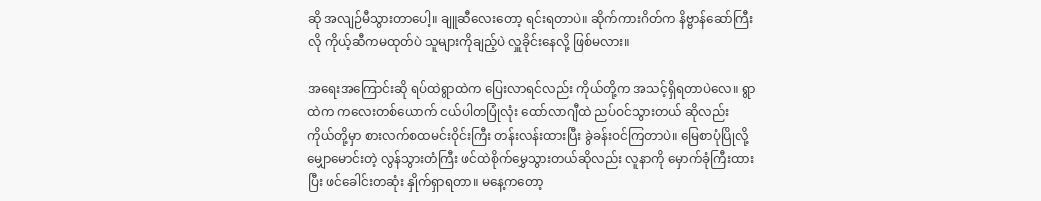ဆို အလျဉ်မီသွားတာပေါ့။ ချူဆီလေးတော့ ရင်းရတာပဲ။ ဆိုက်ကားဂိတ်က နိဗ္ဗာန်ဆော်ကြီးလို ကိုယ့်ဆီကမထုတ်ပဲ သူများကိုချည့်ပဲ လှူခိုင်းနေလို့ ဖြစ်မလား။

အရေးအကြောင်းဆို ရပ်ထဲရွာထဲက ပြေးလာရင်လည်း ကိုယ်တို့က အသင့်ရှိရတာပဲလေ။ ရွာထဲက ကလေးတစ်ယောက် ငယ်ပါတပြုံလုံး ထော်လာဂျီထဲ ညပ်ဝင်သွားတယ် ဆိုလည်း ကိုယ်တို့မှာ စားလက်စထမင်းဝိုင်းကြီး တန်းလန်းထားပြီး ခွဲခန်းဝင်ကြတာပဲ။ မြေစာပုံပြိုလို့ မျှောမောင်းတဲ့ လွန်သွားတံကြီး ဖင်ထဲစိုက်မွှေသွားတယ်ဆိုလည်း လူနာကို မှောက်ခုံကြီးထားပြီး ဖင်ခေါင်းတဆုံး နှိုက်ရှာရတာ။ မနေ့ကတော့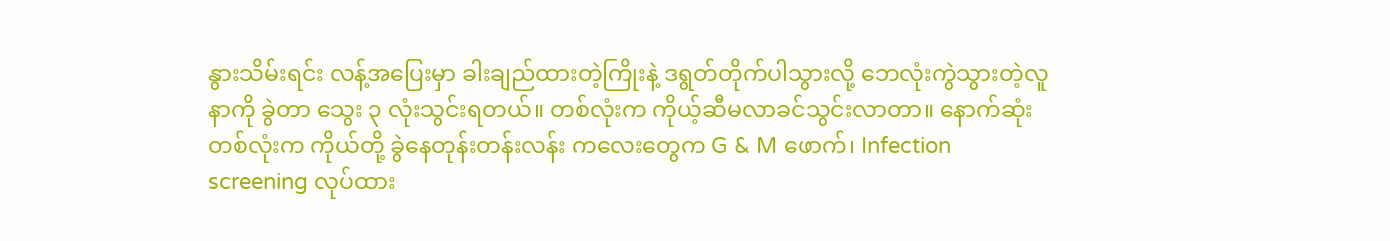နွားသိမ်းရင်း လန့်အပြေးမှာ ခါးချည်ထားတဲ့ကြိုးနဲ့ ဒရွတ်တိုက်ပါသွားလို့ ဘေလုံးကွဲသွားတဲ့လူနာကို ခွဲတာ သွေး ၃ လုံးသွင်းရတယ်။ တစ်လုံးက ကိုယ့်ဆီမလာခင်သွင်းလာတာ။ နောက်ဆုံးတစ်လုံးက ကိုယ်တို့ ခွဲနေတုန်းတန်းလန်း ကလေးတွေက G & M ဖောက်၊ Infection screening လုပ်ထား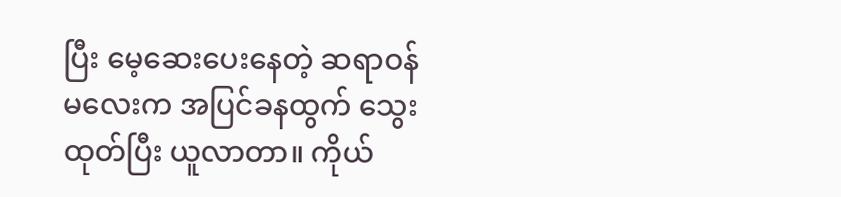ပြီး မေ့ဆေးပေးနေတဲ့ ဆရာဝန်မလေးက အပြင်ခနထွက် သွေးထုတ်ပြီး ယူလာတာ။ ကိုယ်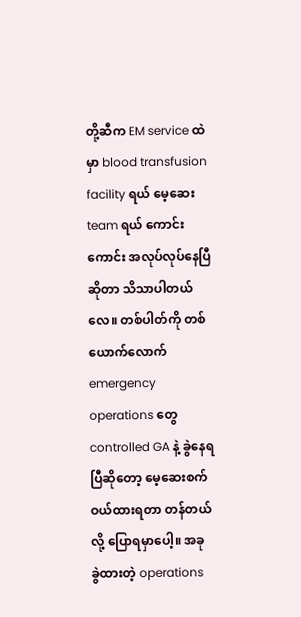တို့ဆီက EM service ထဲမှာ blood transfusion facility ရယ် မေ့ဆေး team ရယ် ကောင်းကောင်း အလုပ်လုပ်နေပြီဆိုတာ သိသာပါတယ်လေ။ တစ်ပါတ်ကို တစ်ယောက်လောက် emergency operations တွေ controlled GA နဲ့ ခွဲနေရပြီဆိုတော့ မေ့ဆေးစက်ဝယ်ထားရတာ တန်တယ် လို့ ပြောရမှာပေါ့။ အခု ခွဲထားတဲ့ operations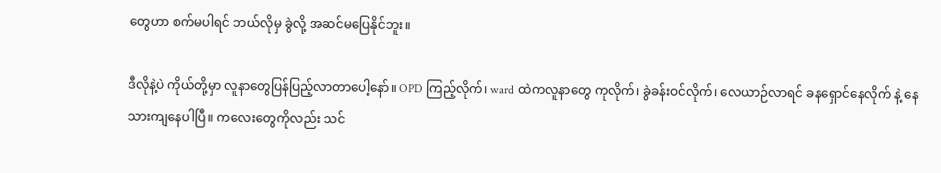တွေဟာ စက်မပါရင် ဘယ်လိုမှ ခွဲလို့ အဆင်မပြေနိုင်ဘူး။

ဒီလိုနဲ့ပဲ ကိုယ်တို့မှာ လူနာတွေပြန်ပြည့်လာတာပေါ့နော်။ OPD ကြည့်လိုက်၊ ward ထဲကလူနာတွေ ကုလိုက်၊ ခွဲခန်းဝင်လိုက်၊ လေယာဉ်လာရင် ခနရှောင်နေလိုက် နဲ့ နေသားကျနေပါပြီ။ ကလေးတွေကိုလည်း သင်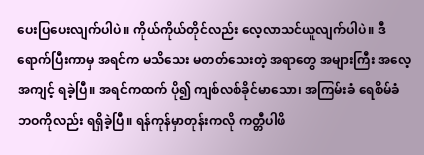ပေးပြပေးလျက်ပါပဲ။ ကိုယ်ကိုယ်တိုင်လည်း လေ့လာသင်ယူလျက်ပါပဲ။ ဒီရောက်ပြီးကာမှ အရင်က မသိသေး မတတ်သေးတဲ့ အရာတွေ အများကြီး အလေ့အကျင့် ရခဲ့ပြီ။ အရင်ကထက် ပို၍ ကျစ်လစ်ခိုင်မာသော၊ အကြမ်းခံ ရေစိမ်ခံ ဘဝကိုလည်း ရရှိခဲ့ပြီ။ ရန်ကုန်မှာတုန်းကလို ကတ္တီပါဖိ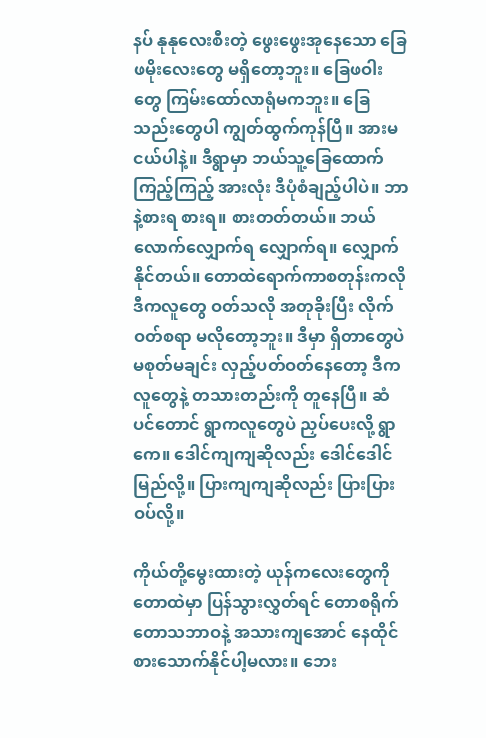နပ် နုနုလေးစီးတဲ့ ဖွေးဖွေးအုနေသော ခြေဖမိုးလေးတွေ မရှိတော့ဘူး။ ခြေဖဝါးတွေ ကြမ်းထော်လာရုံမကဘူး။ ခြေသည်းတွေပါ ကျွတ်ထွက်ကုန်ပြီ။ အားမငယ်ပါနဲ့။ ဒီရွာမှာ ဘယ်သူ့ခြေထောက်ကြည့်ကြည့် အားလုံး ဒီပုံစံချည့်ပါပဲ။ ဘာနဲ့စားရ စားရ။ စားတတ်တယ်။ ဘယ်လောက်လျှောက်ရ လျှောက်ရ။ လျှောက်နိုင်တယ်။ တောထဲရောက်ကာစတုန်းကလို ဒီကလူတွေ ဝတ်သလို အတုခိုးပြီး လိုက်ဝတ်စရာ မလိုတော့ဘူး။ ဒီမှာ ရှိတာတွေပဲ မစုတ်မချင်း လှည့်ပတ်ဝတ်နေတော့ ဒီကလူတွေနဲ့ တသားတည်းကို တူနေပြီ။ ဆံပင်တောင် ရွာကလူတွေပဲ ညှပ်ပေးလို့ ရွာကေ။ ဒေါင်ကျကျဆိုလည်း ဒေါင်ဒေါင်မြည်လို့။ ပြားကျကျဆိုလည်း ပြားပြားဝပ်လို့။

ကိုယ်တို့မွေးထားတဲ့ ယုန်ကလေးတွေကို တောထဲမှာ ပြန်သွားလွှတ်ရင် တောစရိုက် တောသဘာဝနဲ့ အသားကျအောင် နေထိုင်စားသောက်နိုင်ပါ့မလား။ ဘေး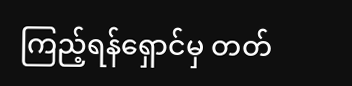ကြည့်ရန်ရှောင်မှ တတ်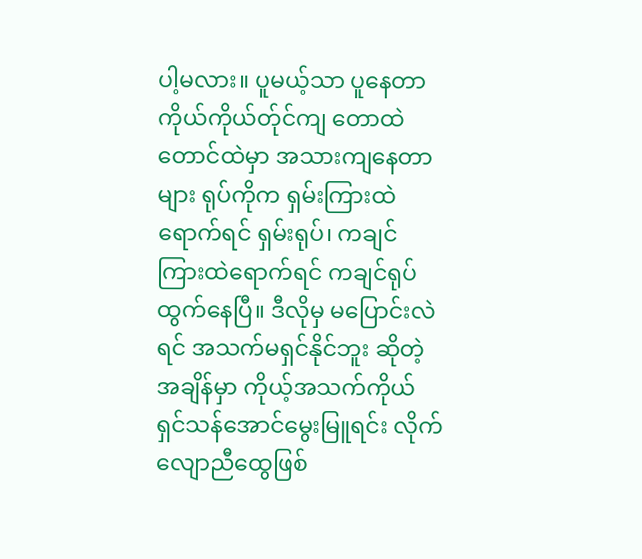ပါ့မလား။ ပူမယ့်သာ ပူနေတာ ကိုယ်ကိုယ်တ်ုင်ကျ တောထဲတောင်ထဲမှာ အသားကျနေတာများ ရုပ်ကိုက ရှမ်းကြားထဲရောက်ရင် ရှမ်းရုပ်၊ ကချင်ကြားထဲရောက်ရင် ကချင်ရုပ် ထွက်နေပြီ။ ဒီလိုမှ မပြောင်းလဲရင် အသက်မရှင်နိုင်ဘူး ဆိုတဲ့အချိန်မှာ ကိုယ့်အသက်ကိုယ် ရှင်သန်အောင်မွေးမြူရင်း လိုက်လျောညီထွေဖြစ်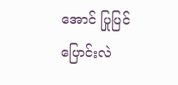အောင် ပြုပြင်ပြောင်းလဲ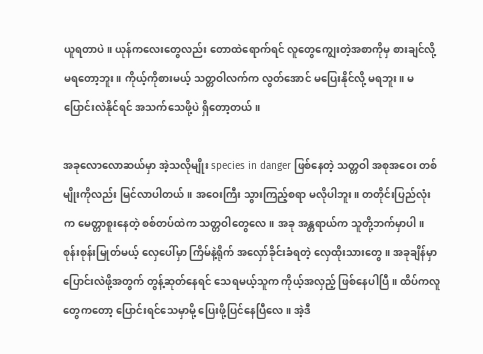ယူရတာပဲ။ ယုန်ကလေးတွေလည်း တောထဲရောက်ရင် လူတွေကျွေးတဲ့အစာကိုမှ စားချင်လို့ မရတော့ဘူး။ ကိုယ့်ကိုစားမယ့် သတ္တဝါလက်က လွတ်အောင် မပြေးနိုင်လို့ မရဘူး။ မပြောင်းလဲနိုင်ရင် အသက်သေဖို့ပဲ ရှိတော့တယ်။

အခုလောလောဆယ်မှာ အဲ့သလိုမျိုး species in danger ဖြစ်နေတဲ့ သတ္တဝါ အစုအဝေး တစ်မျိုးကိုလည်း မြင်လာပါတယ်။ အဝေးကြီး သွားကြည့်စရာ မလိုပါဘူး။ တတိုင်းပြည်လုံးက မေတ္တာစူးနေတဲ့ စစ်တပ်ထဲက သတ္တဝါတွေလေ။ အခု အန္တရာယ်က သူတို့ဘက်မှာပါ။ စုန်းစုန်းမြုတ်မယ့် လှေပေါ်မှာ ကြိမ်နဲ့ရိုက် အလှော်ခိုင်းခံရတဲ့ လှေထိုးသားတွေ။ အခုချိန်မှာ ပြောင်းလဲဖို့အတွက် တွန့်ဆုတ်နေရင် သေရမယ့်သူက ကိုယ့်အလှည့် ဖြစ်နေပါပြီ။ ထိပ်ကလူတွေကတော့ ပြောင်းရင်သေမှာမို့ ပြေးဖို့ပြင်နေပြီလေ။ အဲ့ဒီ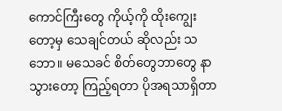ကောင်ကြီးတွေ ကိုယ့်ကို ထိုးကျွေးတော့မှ သေချင်တယ် ဆိုလည်း သဘော။ မသေခင် စိတ်တွေဘာတွေ နာသွားတော့ ကြည့်ရတာ ပိုအရသာရှိတာ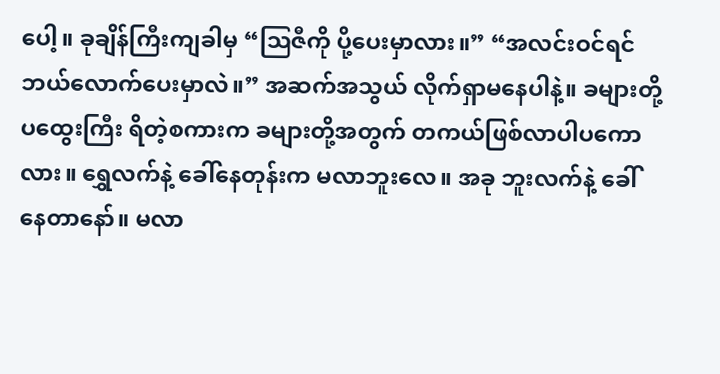ပေါ့။ ခုချိန်ကြီးကျခါမှ “ဩဇီကို ပို့ပေးမှာလား။” “အလင်းဝင်ရင် ဘယ်လောက်ပေးမှာလဲ။” အဆက်အသွယ် လိုက်ရှာမနေပါနဲ့။ ခများတို့ပထွေးကြီး ရိတဲ့စကားက ခများတို့အတွက် တကယ်ဖြစ်လာပါပကောလား။ ရွှေလက်နဲ့ ခေါ်နေတုန်းက မလာဘူးလေ။ အခု ဘူးလက်နဲ့ ခေါ်နေတာနော်။ မလာ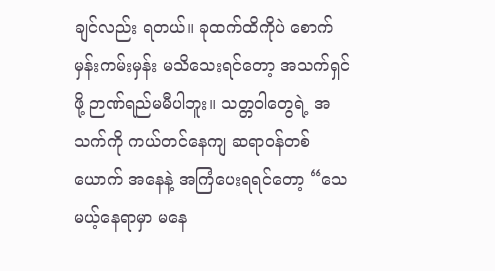ချင်လည်း ရတယ်။ ခုထက်ထိကိုပဲ စောက်မှန်းကမ်းမှန်း မသိသေးရင်တော့ အသက်ရှင်ဖို့ ဉာဏ်ရည်မမီပါဘူး။ သတ္တဝါတွေရဲ့ အသက်ကို ကယ်တင်နေကျ ဆရာဝန်တစ်ယောက် အနေနဲ့ အကြံပေးရရင်တော့ “သေမယ့်နေရာမှာ မနေ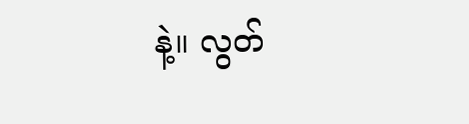နဲ့။ လွတ်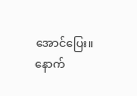အောင်ပြေး။ နောက်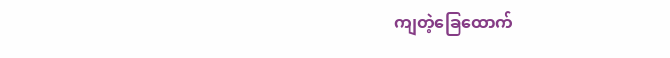ကျတဲ့ခြေထောက်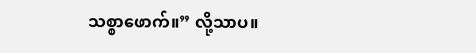သစ္စာဖောက်။” လို့သာပ။